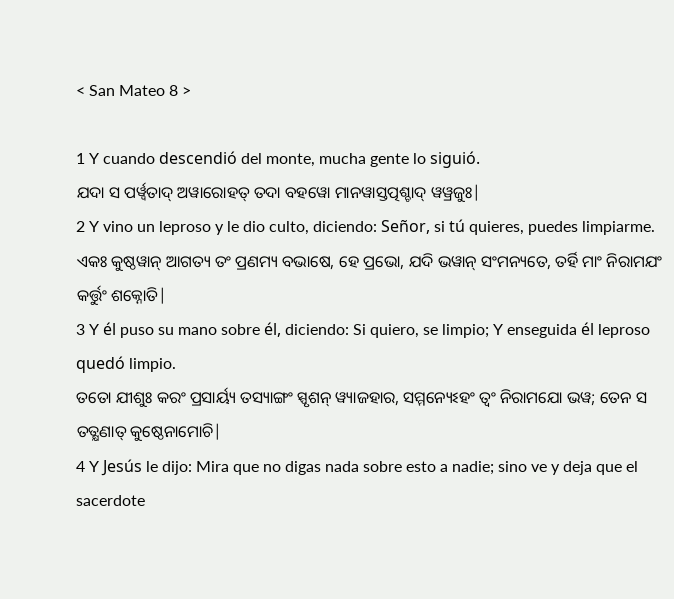< San Mateo 8 >

1 Y cuando descendió del monte, mucha gente lo siguió.
ଯଦା ସ ପର୍ୱ୍ୱତାଦ୍ ଅୱାରୋହତ୍ ତଦା ବହୱୋ ମାନୱାସ୍ତତ୍ପଶ୍ଚାଦ୍ ୱୱ୍ରଜୁଃ|
2 Y vino un leproso y le dio culto, diciendo: Señor, si tú quieres, puedes limpiarme.
ଏକଃ କୁଷ୍ଠୱାନ୍ ଆଗତ୍ୟ ତଂ ପ୍ରଣମ୍ୟ ବଭାଷେ, ହେ ପ୍ରଭୋ, ଯଦି ଭୱାନ୍ ସଂମନ୍ୟତେ, ତର୍ହି ମାଂ ନିରାମଯଂ କର୍ତ୍ତୁଂ ଶକ୍ନୋତି|
3 Y él puso su mano sobre él, diciendo: Si quiero, se limpio; Y enseguida él leproso quedó limpio.
ତତୋ ଯୀଶୁଃ କରଂ ପ୍ରସାର୍ୟ୍ୟ ତସ୍ୟାଙ୍ଗଂ ସ୍ପୃଶନ୍ ୱ୍ୟାଜହାର, ସମ୍ମନ୍ୟେଽହଂ ତ୍ୱଂ ନିରାମଯୋ ଭୱ; ତେନ ସ ତତ୍କ୍ଷଣାତ୍ କୁଷ୍ଠେନାମୋଚି|
4 Y Jesús le dijo: Mira que no digas nada sobre esto a nadie; sino ve y deja que el sacerdote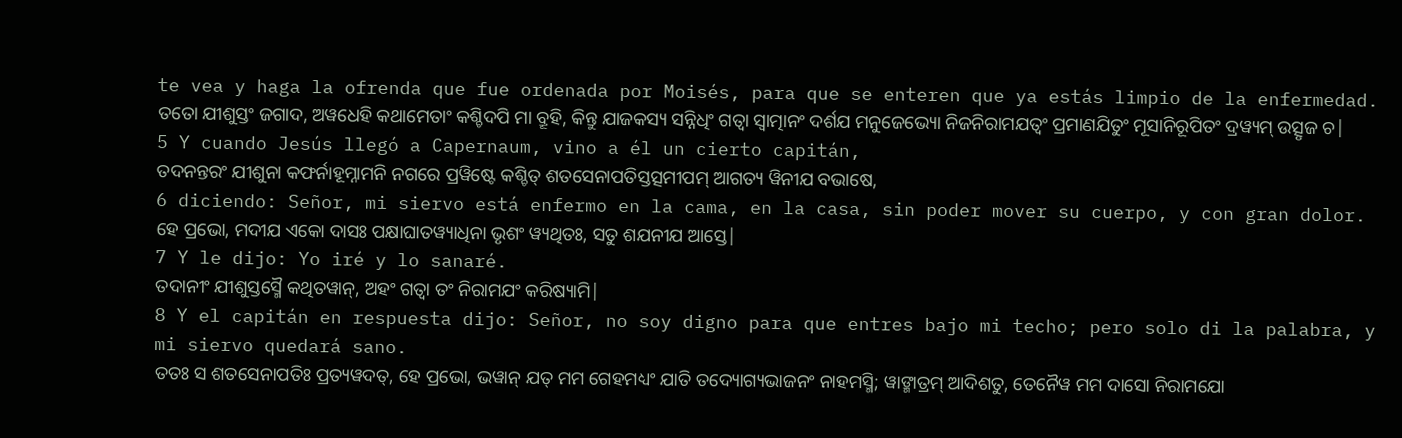te vea y haga la ofrenda que fue ordenada por Moisés, para que se enteren que ya estás limpio de la enfermedad.
ତତୋ ଯୀଶୁସ୍ତଂ ଜଗାଦ, ଅୱଧେହି କଥାମେତାଂ କଶ୍ଚିଦପି ମା ବ୍ରୂହି, କିନ୍ତୁ ଯାଜକସ୍ୟ ସନ୍ନିଧିଂ ଗତ୍ୱା ସ୍ୱାତ୍ମାନଂ ଦର୍ଶଯ ମନୁଜେଭ୍ୟୋ ନିଜନିରାମଯତ୍ୱଂ ପ୍ରମାଣଯିତୁଂ ମୂସାନିରୂପିତଂ ଦ୍ରୱ୍ୟମ୍ ଉତ୍ସୃଜ ଚ|
5 Y cuando Jesús llegó a Capernaum, vino a él un cierto capitán,
ତଦନନ୍ତରଂ ଯୀଶୁନା କଫର୍ନାହୂମ୍ନାମନି ନଗରେ ପ୍ରୱିଷ୍ଟେ କଶ୍ଚିତ୍ ଶତସେନାପତିସ୍ତତ୍ସମୀପମ୍ ଆଗତ୍ୟ ୱିନୀଯ ବଭାଷେ,
6 diciendo: Señor, mi siervo está enfermo en la cama, en la casa, sin poder mover su cuerpo, y con gran dolor.
ହେ ପ୍ରଭୋ, ମଦୀଯ ଏକୋ ଦାସଃ ପକ୍ଷାଘାତୱ୍ୟାଧିନା ଭୃଶଂ ୱ୍ୟଥିତଃ, ସତୁ ଶଯନୀଯ ଆସ୍ତେ|
7 Y le dijo: Yo iré y lo sanaré.
ତଦାନୀଂ ଯୀଶୁସ୍ତସ୍ମୈ କଥିତୱାନ୍, ଅହଂ ଗତ୍ୱା ତଂ ନିରାମଯଂ କରିଷ୍ୟାମି|
8 Y el capitán en respuesta dijo: Señor, no soy digno para que entres bajo mi techo; pero solo di la palabra, y mi siervo quedará sano.
ତତଃ ସ ଶତସେନାପତିଃ ପ୍ରତ୍ୟୱଦତ୍, ହେ ପ୍ରଭୋ, ଭୱାନ୍ ଯତ୍ ମମ ଗେହମଧ୍ୟଂ ଯାତି ତଦ୍ୟୋଗ୍ୟଭାଜନଂ ନାହମସ୍ମି; ୱାଙ୍ମାତ୍ରମ୍ ଆଦିଶତୁ, ତେନୈୱ ମମ ଦାସୋ ନିରାମଯୋ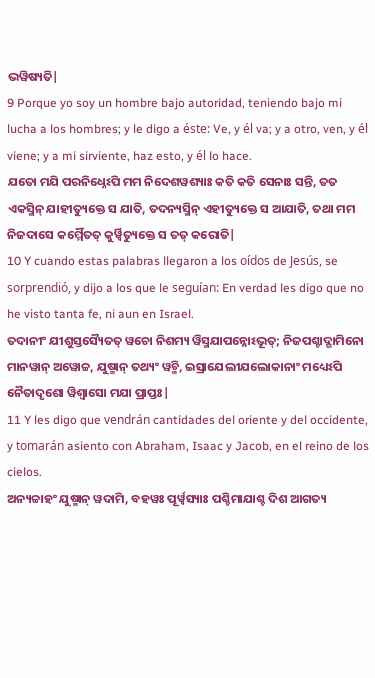ଭୱିଷ୍ୟତି|
9 Porque yo soy un hombre bajo autoridad, teniendo bajo mi lucha a los hombres; y le digo a éste: Ve, y él va; y a otro, ven, y él viene; y a mi sirviente, haz esto, y él lo hace.
ଯତୋ ମଯି ପରନିଧ୍ନେଽପି ମମ ନିଦେଶୱଶ୍ୟାଃ କତି କତି ସେନାଃ ସନ୍ତି, ତତ ଏକସ୍ମିନ୍ ଯାହୀତ୍ୟୁକ୍ତେ ସ ଯାତି, ତଦନ୍ୟସ୍ମିନ୍ ଏହୀତ୍ୟୁକ୍ତେ ସ ଆଯାତି, ତଥା ମମ ନିଜଦାସେ କର୍ମ୍ମୈତତ୍ କୁର୍ୱ୍ୱିତ୍ୟୁକ୍ତେ ସ ତତ୍ କରୋତି|
10 Y cuando estas palabras llegaron a los oídos de Jesús, se sorprendió, y dijo a los que le seguían: En verdad les digo que no he visto tanta fe, ni aun en Israel.
ତଦାନୀଂ ଯୀଶୁସ୍ତସ୍ୟୈତତ୍ ୱଚୋ ନିଶମ୍ୟ ୱିସ୍ମଯାପନ୍ନୋଽଭୂତ୍; ନିଜପଶ୍ଚାଦ୍ଗାମିନୋ ମାନୱାନ୍ ଅୱୋଚ୍ଚ, ଯୁଷ୍ମାନ୍ ତଥ୍ୟଂ ୱଚ୍ମି, ଇସ୍ରାଯେଲୀଯଲୋକାନାଂ ମଧ୍ୟେଽପି ନୈତାଦୃଶୋ ୱିଶ୍ୱାସୋ ମଯା ପ୍ରାପ୍ତଃ|
11 Y les digo que vendrán cantidades del oriente y del occidente, y tomarán asiento con Abraham, Isaac y Jacob, en el reino de los cielos.
ଅନ୍ୟଚ୍ଚାହଂ ଯୁଷ୍ମାନ୍ ୱଦାମି, ବହୱଃ ପୂର୍ୱ୍ୱସ୍ୟାଃ ପଶ୍ଚିମାଯାଶ୍ଚ ଦିଶ ଆଗତ୍ୟ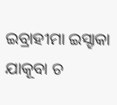ଇବ୍ରାହୀମା ଇସ୍ହାକା ଯାକୂବା ଚ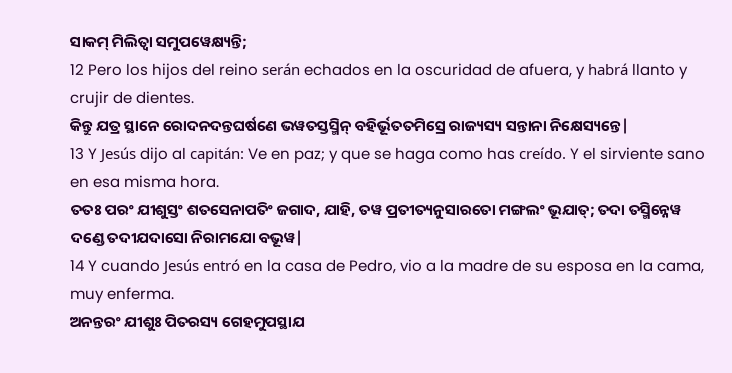ସାକମ୍ ମିଲିତ୍ୱା ସମୁପୱେକ୍ଷ୍ୟନ୍ତି;
12 Pero los hijos del reino serán echados en la oscuridad de afuera, y habrá llanto y crujir de dientes.
କିନ୍ତୁ ଯତ୍ର ସ୍ଥାନେ ରୋଦନଦନ୍ତଘର୍ଷଣେ ଭୱତସ୍ତସ୍ମିନ୍ ବହିର୍ଭୂତତମିସ୍ରେ ରାଜ୍ୟସ୍ୟ ସନ୍ତାନା ନିକ୍ଷେସ୍ୟନ୍ତେ|
13 Y Jesús dijo al capitán: Ve en paz; y que se haga como has creído. Y el sirviente sano en esa misma hora.
ତତଃ ପରଂ ଯୀଶୁସ୍ତଂ ଶତସେନାପତିଂ ଜଗାଦ, ଯାହି, ତୱ ପ୍ରତୀତ୍ୟନୁସାରତୋ ମଙ୍ଗଲଂ ଭୂଯାତ୍; ତଦା ତସ୍ମିନ୍ନେୱ ଦଣ୍ଡେ ତଦୀଯଦାସୋ ନିରାମଯୋ ବଭୂୱ|
14 Y cuando Jesús entró en la casa de Pedro, vio a la madre de su esposa en la cama, muy enferma.
ଅନନ୍ତରଂ ଯୀଶୁଃ ପିତରସ୍ୟ ଗେହମୁପସ୍ଥାଯ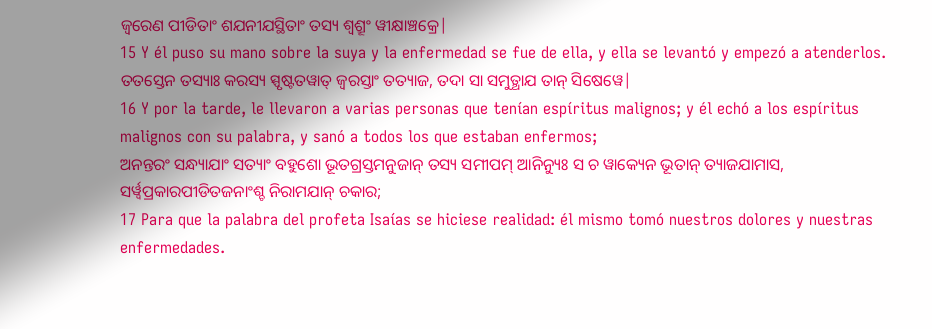ଜ୍ୱରେଣ ପୀଡିତାଂ ଶଯନୀଯସ୍ଥିତାଂ ତସ୍ୟ ଶ୍ୱଶ୍ରୂଂ ୱୀକ୍ଷାଞ୍ଚକ୍ରେ|
15 Y él puso su mano sobre la suya y la enfermedad se fue de ella, y ella se levantó y empezó a atenderlos.
ତତସ୍ତେନ ତସ୍ୟାଃ କରସ୍ୟ ସ୍ପୃଷ୍ଟତୱାତ୍ ଜ୍ୱରସ୍ତାଂ ତତ୍ୟାଜ, ତଦା ସା ସମୁତ୍ଥାଯ ତାନ୍ ସିଷେୱେ|
16 Y por la tarde, le llevaron a varias personas que tenían espíritus malignos; y él echó a los espíritus malignos con su palabra, y sanó a todos los que estaban enfermos;
ଅନନ୍ତରଂ ସନ୍ଧ୍ୟାଯାଂ ସତ୍ୟାଂ ବହୁଶୋ ଭୂତଗ୍ରସ୍ତମନୁଜାନ୍ ତସ୍ୟ ସମୀପମ୍ ଆନିନ୍ୟୁଃ ସ ଚ ୱାକ୍ୟେନ ଭୂତାନ୍ ତ୍ୟାଜଯାମାସ, ସର୍ୱ୍ୱପ୍ରକାରପୀଡିତଜନାଂଶ୍ଚ ନିରାମଯାନ୍ ଚକାର;
17 Para que la palabra del profeta Isaías se hiciese realidad: él mismo tomó nuestros dolores y nuestras enfermedades.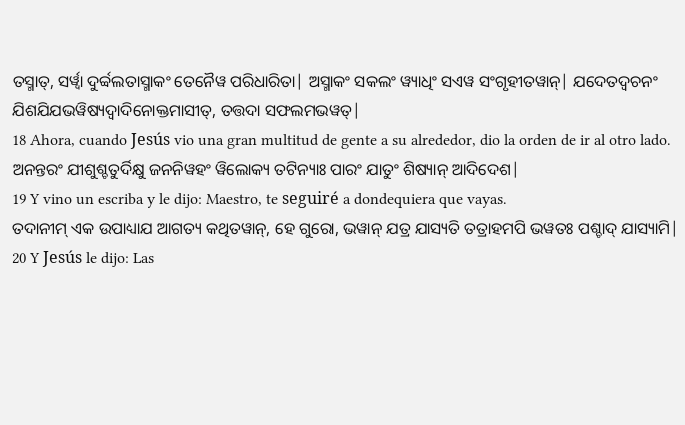ତସ୍ମାତ୍, ସର୍ୱ୍ୱା ଦୁର୍ବ୍ବଲତାସ୍ମାକଂ ତେନୈୱ ପରିଧାରିତା| ଅସ୍ମାକଂ ସକଲଂ ୱ୍ୟାଧିଂ ସଏୱ ସଂଗୃହୀତୱାନ୍| ଯଦେତଦ୍ୱଚନଂ ଯିଶଯିଯଭୱିଷ୍ୟଦ୍ୱାଦିନୋକ୍ତମାସୀତ୍, ତତ୍ତଦା ସଫଲମଭୱତ୍|
18 Ahora, cuando Jesús vio una gran multitud de gente a su alrededor, dio la orden de ir al otro lado.
ଅନନ୍ତରଂ ଯୀଶୁଶ୍ଚତୁର୍ଦିକ୍ଷୁ ଜନନିୱହଂ ୱିଲୋକ୍ୟ ତଟିନ୍ୟାଃ ପାରଂ ଯାତୁଂ ଶିଷ୍ୟାନ୍ ଆଦିଦେଶ|
19 Y vino un escriba y le dijo: Maestro, te seguiré a dondequiera que vayas.
ତଦାନୀମ୍ ଏକ ଉପାଧ୍ୟାଯ ଆଗତ୍ୟ କଥିତୱାନ୍, ହେ ଗୁରୋ, ଭୱାନ୍ ଯତ୍ର ଯାସ୍ୟତି ତତ୍ରାହମପି ଭୱତଃ ପଶ୍ଚାଦ୍ ଯାସ୍ୟାମି|
20 Y Jesús le dijo: Las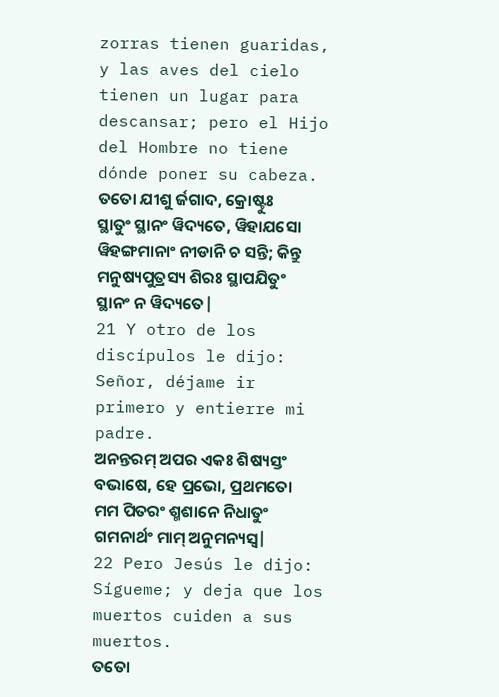zorras tienen guaridas, y las aves del cielo tienen un lugar para descansar; pero el Hijo del Hombre no tiene dónde poner su cabeza.
ତତୋ ଯୀଶୁ ର୍ଜଗାଦ, କ୍ରୋଷ୍ଟୁଃ ସ୍ଥାତୁଂ ସ୍ଥାନଂ ୱିଦ୍ୟତେ, ୱିହାଯସୋ ୱିହଙ୍ଗମାନାଂ ନୀଡାନି ଚ ସନ୍ତି; କିନ୍ତୁ ମନୁଷ୍ୟପୁତ୍ରସ୍ୟ ଶିରଃ ସ୍ଥାପଯିତୁଂ ସ୍ଥାନଂ ନ ୱିଦ୍ୟତେ|
21 Y otro de los discípulos le dijo: Señor, déjame ir primero y entierre mi padre.
ଅନନ୍ତରମ୍ ଅପର ଏକଃ ଶିଷ୍ୟସ୍ତଂ ବଭାଷେ, ହେ ପ୍ରଭୋ, ପ୍ରଥମତୋ ମମ ପିତରଂ ଶ୍ମଶାନେ ନିଧାତୁଂ ଗମନାର୍ଥଂ ମାମ୍ ଅନୁମନ୍ୟସ୍ୱ|
22 Pero Jesús le dijo: Sígueme; y deja que los muertos cuiden a sus muertos.
ତତୋ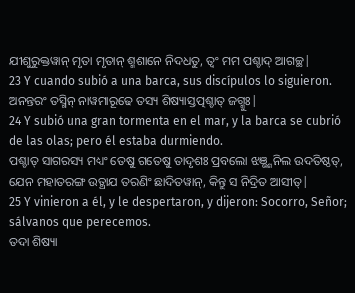ଯୀଶୁରୁକ୍ତୱାନ୍ ମୃତା ମୃତାନ୍ ଶ୍ମଶାନେ ନିଦଧତୁ, ତ୍ୱଂ ମମ ପଶ୍ଚାଦ୍ ଆଗଚ୍ଛ|
23 Y cuando subió a una barca, sus discípulos lo siguieron.
ଅନନ୍ତରଂ ତସ୍ମିନ୍ ନାୱମାରୂଢେ ତସ୍ୟ ଶିଷ୍ୟାସ୍ତତ୍ପଶ୍ଚାତ୍ ଜଗ୍ମୁଃ|
24 Y subió una gran tormenta en el mar, y la barca se cubrió de las olas; pero él estaba durmiendo.
ପଶ୍ଚାତ୍ ସାଗରସ୍ୟ ମଧ୍ୟଂ ତେଷୁ ଗତେଷୁ ତାଦୃଶଃ ପ୍ରବଲୋ ଝଞ୍ଭ୍ଶନିଲ ଉଦତିଷ୍ଠତ୍, ଯେନ ମହାତରଙ୍ଗ ଉତ୍ଥାଯ ତରଣିଂ ଛାଦିତୱାନ୍, କିନ୍ତୁ ସ ନିଦ୍ରିତ ଆସୀତ୍|
25 Y vinieron a él, y le despertaron, y dijeron: Socorro, Señor; sálvanos que perecemos.
ତଦା ଶିଷ୍ୟା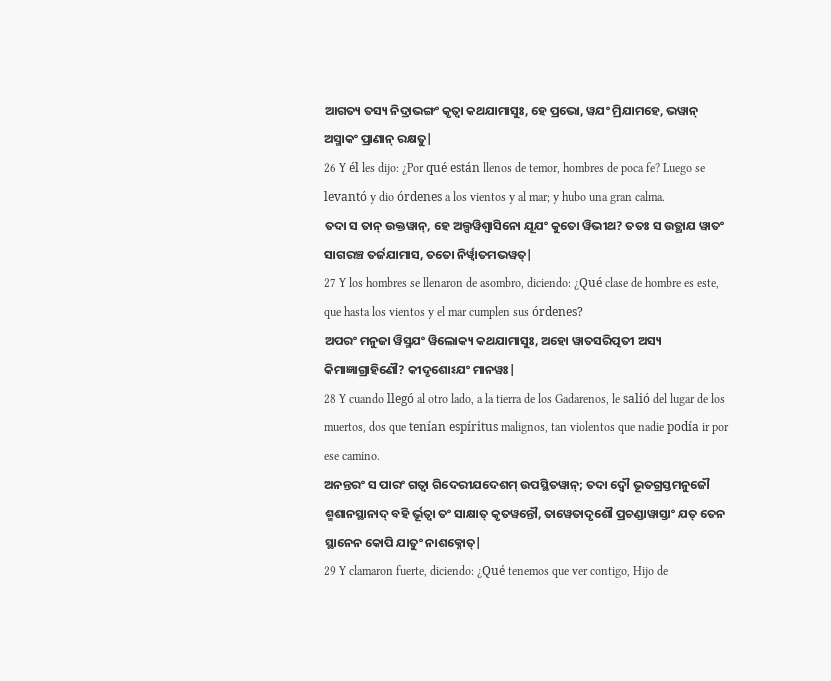ଆଗତ୍ୟ ତସ୍ୟ ନିଦ୍ରାଭଙ୍ଗଂ କୃତ୍ୱା କଥଯାମାସୁଃ, ହେ ପ୍ରଭୋ, ୱଯଂ ମ୍ରିଯାମହେ, ଭୱାନ୍ ଅସ୍ମାକଂ ପ୍ରାଣାନ୍ ରକ୍ଷତୁ|
26 Y él les dijo: ¿Por qué están llenos de temor, hombres de poca fe? Luego se levantó y dio órdenes a los vientos y al mar; y hubo una gran calma.
ତଦା ସ ତାନ୍ ଉକ୍ତୱାନ୍, ହେ ଅଲ୍ପୱିଶ୍ୱାସିନୋ ଯୂଯଂ କୁତୋ ୱିଭୀଥ? ତତଃ ସ ଉତ୍ଥାଯ ୱାତଂ ସାଗରଞ୍ଚ ତର୍ଜଯାମାସ, ତତୋ ନିର୍ୱ୍ୱାତମଭୱତ୍|
27 Y los hombres se llenaron de asombro, diciendo: ¿Qué clase de hombre es este, que hasta los vientos y el mar cumplen sus órdenes?
ଅପରଂ ମନୁଜା ୱିସ୍ମଯଂ ୱିଲୋକ୍ୟ କଥଯାମାସୁଃ, ଅହୋ ୱାତସରିତ୍ପତୀ ଅସ୍ୟ କିମାଜ୍ଞାଗ୍ରାହିଣୌ? କୀଦୃଶୋଽଯଂ ମାନୱଃ|
28 Y cuando llegó al otro lado, a la tierra de los Gadarenos, le salió del lugar de los muertos, dos que tenían espíritus malignos, tan violentos que nadie podía ir por ese camino.
ଅନନ୍ତରଂ ସ ପାରଂ ଗତ୍ୱା ଗିଦେରୀଯଦେଶମ୍ ଉପସ୍ଥିତୱାନ୍; ତଦା ଦ୍ୱୌ ଭୂତଗ୍ରସ୍ତମନୁଜୌ ଶ୍ମଶାନସ୍ଥାନାଦ୍ ବହି ର୍ଭୂତ୍ୱା ତଂ ସାକ୍ଷାତ୍ କୃତୱନ୍ତୌ, ତାୱେତାଦୃଶୌ ପ୍ରଚଣ୍ଡାୱାସ୍ତାଂ ଯତ୍ ତେନ ସ୍ଥାନେନ କୋପି ଯାତୁଂ ନାଶକ୍ନୋତ୍|
29 Y clamaron fuerte, diciendo: ¿Qué tenemos que ver contigo, Hijo de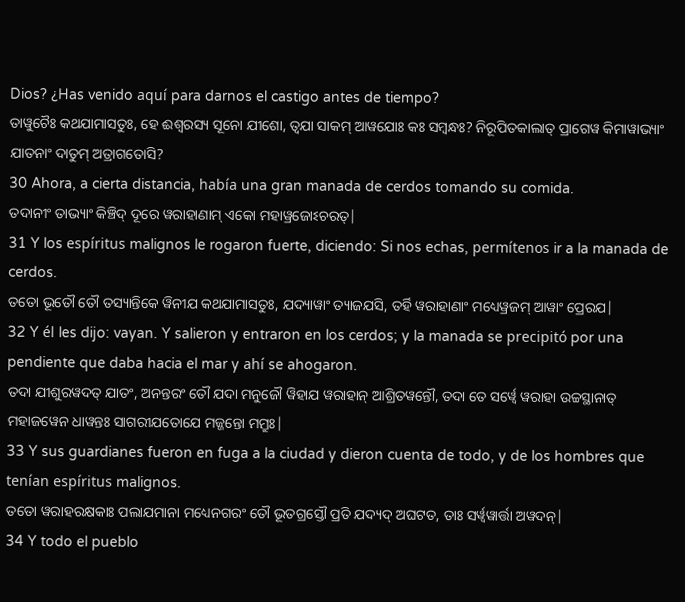Dios? ¿Has venido aquí para darnos el castigo antes de tiempo?
ତାୱୁଚୈଃ କଥଯାମାସତୁଃ, ହେ ଈଶ୍ୱରସ୍ୟ ସୂନୋ ଯୀଶୋ, ତ୍ୱଯା ସାକମ୍ ଆୱଯୋଃ କଃ ସମ୍ବନ୍ଧଃ? ନିରୂପିତକାଲାତ୍ ପ୍ରାଗେୱ କିମାୱାଭ୍ୟାଂ ଯାତନାଂ ଦାତୁମ୍ ଅତ୍ରାଗତୋସି?
30 Ahora, a cierta distancia, había una gran manada de cerdos tomando su comida.
ତଦାନୀଂ ତାଭ୍ୟାଂ କିଞ୍ଚିଦ୍ ଦୂରେ ୱରାହାଣାମ୍ ଏକୋ ମହାୱ୍ରଜୋଽଚରତ୍|
31 Y los espíritus malignos le rogaron fuerte, diciendo: Si nos echas, permítenos ir a la manada de cerdos.
ତତୋ ଭୂତୌ ତୌ ତସ୍ୟାନ୍ତିକେ ୱିନୀଯ କଥଯାମାସତୁଃ, ଯଦ୍ୟାୱାଂ ତ୍ୟାଜଯସି, ତର୍ହି ୱରାହାଣାଂ ମଧ୍ୟେୱ୍ରଜମ୍ ଆୱାଂ ପ୍ରେରଯ|
32 Y él les dijo: vayan. Y salieron y entraron en los cerdos; y la manada se precipitó por una pendiente que daba hacia el mar y ahí se ahogaron.
ତଦା ଯୀଶୁରୱଦତ୍ ଯାତଂ, ଅନନ୍ତରଂ ତୌ ଯଦା ମନୁଜୌ ୱିହାଯ ୱରାହାନ୍ ଆଶ୍ରିତୱନ୍ତୌ, ତଦା ତେ ସର୍ୱ୍ୱେ ୱରାହା ଉଚ୍ଚସ୍ଥାନାତ୍ ମହାଜୱେନ ଧାୱନ୍ତଃ ସାଗରୀଯତୋଯେ ମଜ୍ଜନ୍ତୋ ମମ୍ରୁଃ|
33 Y sus guardianes fueron en fuga a la ciudad y dieron cuenta de todo, y de los hombres que tenían espíritus malignos.
ତତୋ ୱରାହରକ୍ଷକାଃ ପଲାଯମାନା ମଧ୍ୟେନଗରଂ ତୌ ଭୂତଗ୍ରସ୍ତୌ ପ୍ରତି ଯଦ୍ୟଦ୍ ଅଘଟତ, ତାଃ ସର୍ୱ୍ୱୱାର୍ତ୍ତା ଅୱଦନ୍|
34 Y todo el pueblo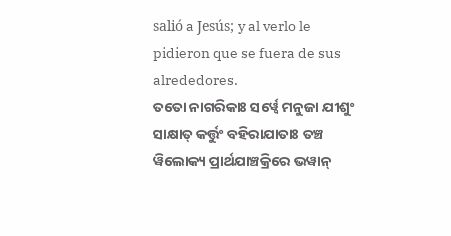salió a Jesús; y al verlo le pidieron que se fuera de sus alrededores.
ତତୋ ନାଗରିକାଃ ସର୍ୱ୍ୱେ ମନୁଜା ଯୀଶୁଂ ସାକ୍ଷାତ୍ କର୍ତ୍ତୁଂ ବହିରାଯାତାଃ ତଞ୍ଚ ୱିଲୋକ୍ୟ ପ୍ରାର୍ଥଯାଞ୍ଚକ୍ରିରେ ଭୱାନ୍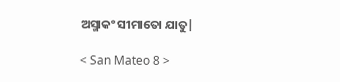ଅସ୍ମାକଂ ସୀମାତୋ ଯାତୁ|

< San Mateo 8 >